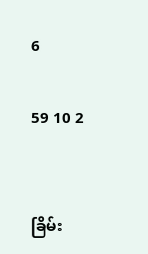6

59 10 2


ခြိမ်း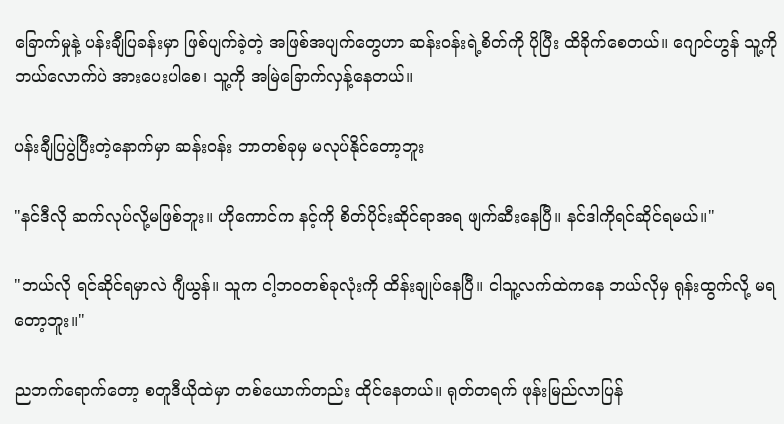ခြောက်မှုနဲ့ ပန်းချီပြခန်းမှာ ဖြစ်ပျက်ခဲ့တဲ့ အဖြစ်အပျက်တွေဟာ ဆန်းဝန်းရဲ့စိတ်ကို ပိုပြီး ထိခိုက်စေတယ်။ ဂျောင်ဟွန် သူ့ကို ဘယ်လောက်ပဲ အားပေးပါစေ၊ သူ့ကို အမြဲခြောက်လှန့်နေတယ်။

ပန်းချီပြပွဲပြီးတဲ့နောက်မှာ ဆန်းဝန်း ဘာတစ်ခုမှ မလုပ်နိုင်တော့ဘူး

"နင်ဒီလို ဆက်လုပ်လို့မဖြစ်ဘူး။ ဟိုကောင်က နင့်ကို စိတ်ပိုင်းဆိုင်ရာအရ ဖျက်ဆီးနေပြီ။ နင်ဒါကိုရင်ဆိုင်ရမယ်။"

"ဘယ်လို ရင်ဆိုင်ရမှာလဲ ဂျီယွန်။ သူက ငါ့ဘဝတစ်ခုလုံးကို ထိန်းချုပ်နေပြီ။ ငါသူ့လက်ထဲကနေ ဘယ်လိုမှ ရုန်းထွက်လို့ မရတော့ဘူး။"

ညဘက်ရောက်တော့ စတူဒီယိုထဲမှာ တစ်ယောက်တည်း ထိုင်နေတယ်။ ရုတ်တရက် ဖုန်းမြည်လာပြန်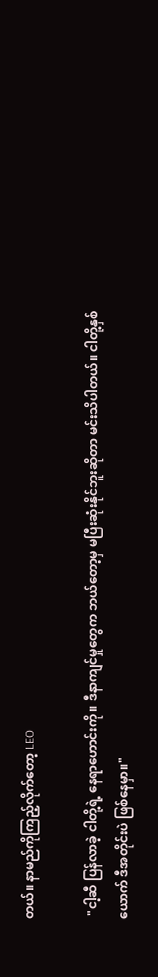တယ်။ နာမည်ကိုကြည့်လိုက်တော့ LEO

 "ငါ့ဆီ ပြန်လာခဲ့ ငါတို့ရဲ့ နေရာဟောင်းကို။ ဒီနာကျင်မှုတွေက ဘယ်တော့မှ မပြီးဆုံးနိုင်ဘူးဆိုတာ မင်းသိပါတယ်။ ငါတို့နှစ်ယောက် ဒီအတိုင်းပဲ ဖြစ်နေမှာ။"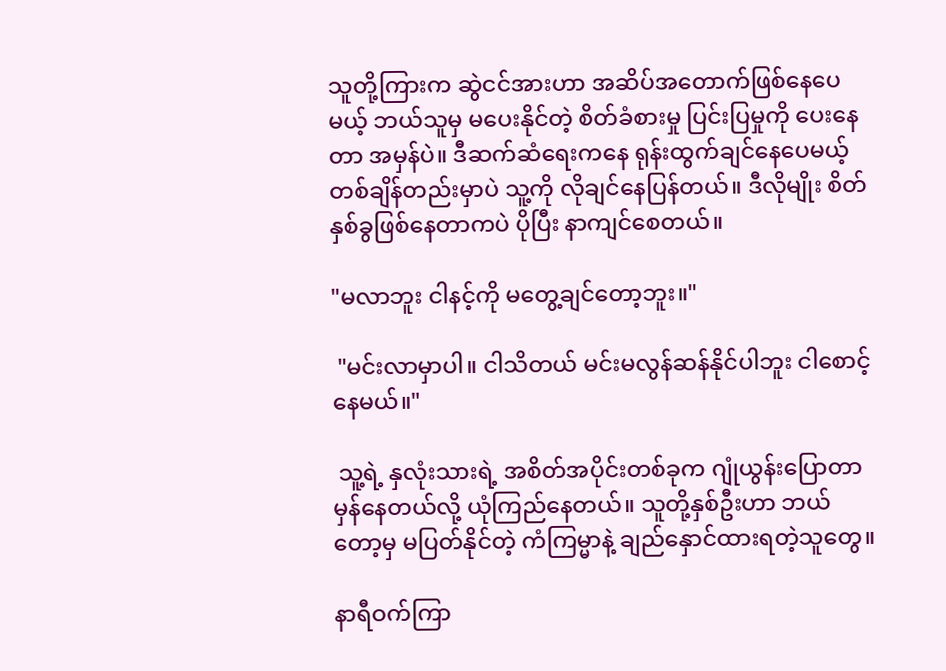သူတို့ကြားက ဆွဲငင်အားဟာ အဆိပ်အတောက်ဖြစ်နေပေမယ့် ဘယ်သူမှ မပေးနိုင်တဲ့ စိတ်ခံစားမှု ပြင်းပြမှုကို ပေးနေတာ အမှန်ပဲ။ ဒီဆက်ဆံရေးကနေ ရုန်းထွက်ချင်နေပေမယ့် တစ်ချိန်တည်းမှာပဲ သူ့ကို လိုချင်နေပြန်တယ်။ ဒီလိုမျိုး စိတ်နှစ်ခွဖြစ်နေတာကပဲ ပိုပြီး နာကျင်စေတယ်။

"မလာဘူး ငါနင့်ကို မတွေ့ချင်တော့ဘူး။"

 "မင်းလာမှာပါ။ ငါသိတယ် မင်းမလွန်ဆန်နိုင်ပါဘူး ငါစောင့်နေမယ်။"

 သူ့ရဲ့ နှလုံးသားရဲ့ အစိတ်အပိုင်းတစ်ခုက ဂျုံယွန်းပြောတာ မှန်နေတယ်လို့ ယုံကြည်နေတယ်။ သူတို့နှစ်ဦးဟာ ဘယ်တော့မှ မပြတ်နိုင်တဲ့ ကံကြမ္မာနဲ့ ချည်နှောင်ထားရတဲ့သူတွေ။

နာရီဝက်ကြာ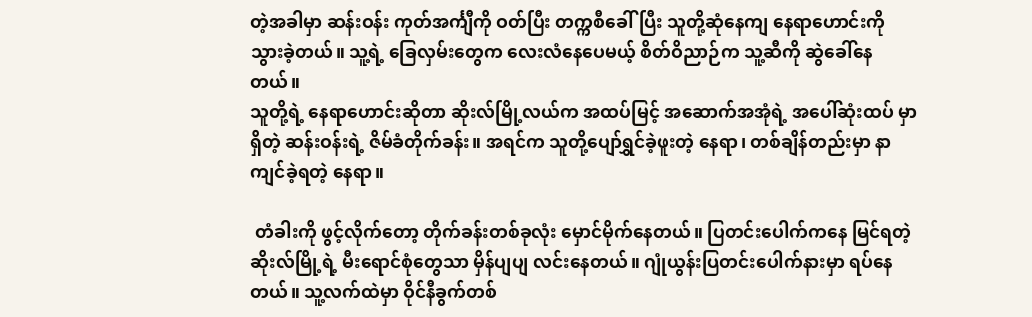တဲ့အခါမှာ ဆန်းဝန်း ကုတ်အင်္ကျီကို ဝတ်ပြီး တက္ကစီခေါ်ပြီး သူတို့ဆုံနေကျ နေရာဟောင်းကို သွားခဲ့တယ်။ သူ့ရဲ့ ခြေလှမ်းတွေက လေးလံနေပေမယ့် စိတ်ဝိညာဉ်က သူ့ဆီကို ဆွဲခေါ်နေတယ်။
သူတို့ရဲ့ နေရာဟောင်းဆိုတာ ဆိုးလ်မြို့လယ်က အထပ်မြင့် အဆောက်အအုံရဲ့ အပေါ်ဆုံးထပ် မှာရှိတဲ့ ဆန်းဝန်းရဲ့ ဇိမ်ခံတိုက်ခန်း။ အရင်က သူတို့ပျော်ရွှင်ခဲ့ဖူးတဲ့ နေရာ၊ တစ်ချိန်တည်းမှာ နာကျင်ခဲ့ရတဲ့ နေရာ။

 တံခါးကို ဖွင့်လိုက်တော့ တိုက်ခန်းတစ်ခုလုံး မှောင်မိုက်နေတယ်။ ပြတင်းပေါက်ကနေ မြင်ရတဲ့ ဆိုးလ်မြို့ရဲ့ မီးရောင်စုံတွေသာ မှိန်ပျပျ လင်းနေတယ်။ ဂျုံယွန်းပြတင်းပေါက်နားမှာ ရပ်နေတယ်။ သူ့လက်ထဲမှာ ဝိုင်နီခွက်တစ်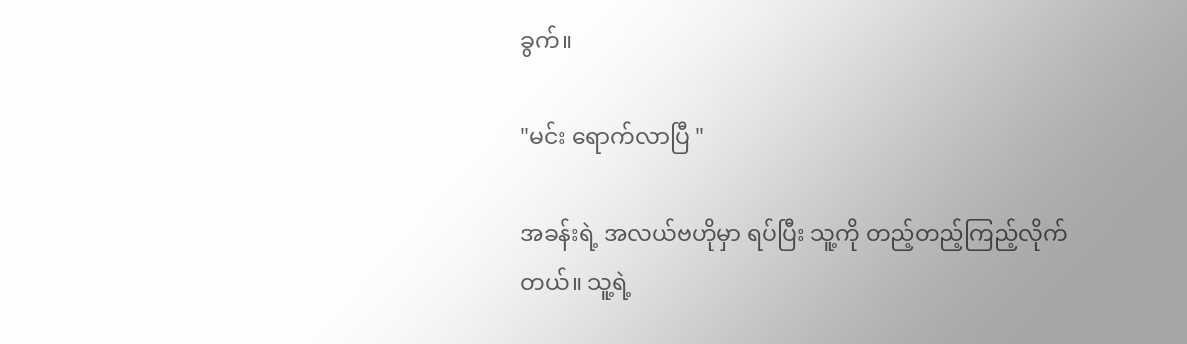ခွက်။

"မင်း ရောက်လာပြီ "

အခန်းရဲ့ အလယ်ဗဟိုမှာ ရပ်ပြီး သူ့ကို တည့်တည့်ကြည့်လိုက်တယ်။ သူ့ရဲ့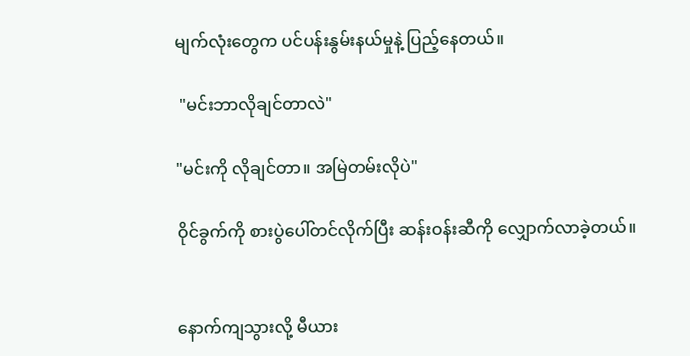မျက်လုံးတွေက ပင်ပန်းနွမ်းနယ်မှုနဲ့ ပြည့်နေတယ်။

 "မင်းဘာလိုချင်တာလဲ"

"မင်းကို လိုချင်တာ။ အမြဲတမ်းလိုပဲ"

ဝိုင်ခွက်ကို စားပွဲပေါ်တင်လိုက်ပြီး ဆန်းဝန်းဆီကို လျှောက်လာခဲ့တယ်။


နောက်ကျသွားလို့ မီယား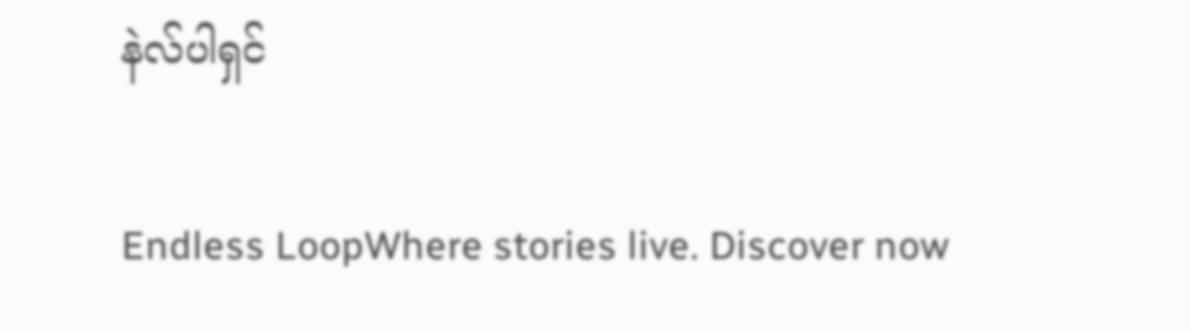နဲလ်ပါရှင်

Endless LoopWhere stories live. Discover now